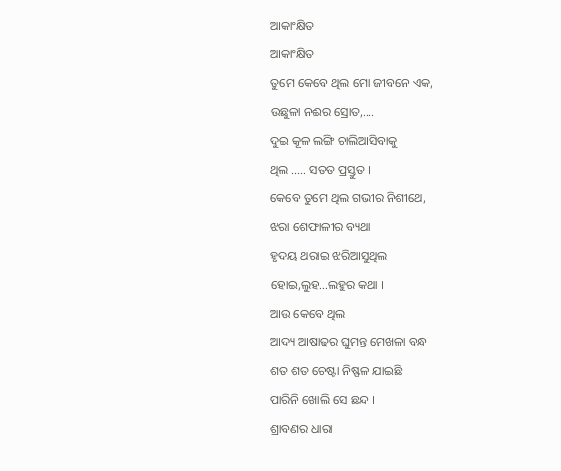ଆକାଂକ୍ଷିତ
ଆକାଂକ୍ଷିତ
ତୁମେ କେବେ ଥିଲ ମୋ ଜୀବନେ ଏକ,
ଉଛୁଳା ନଈର ସ୍ରୋତ,....
ଦୁଇ କୂଳ ଲଙ୍ଗି ଚାଲିଆସିବାକୁ
ଥିଲ .…. ସତତ ପ୍ରସ୍ତୁତ ।
କେବେ ତୁମେ ଥିଲ ଗଭୀର ନିଶୀଥେ,
ଝରା ଶେଫାଳୀର ବ୍ୟଥା
ହୃଦୟ ଥରାଇ ଝରିଆସୁଥିଲ
ହୋଇ,ଲୁହ...ଲହୁର କଥା ।
ଆଉ କେବେ ଥିଲ
ଆଦ୍ୟ ଆଷାଢର ଘୁମନ୍ତ ମେଖଳା ବନ୍ଧ
ଶତ ଶତ ଚେଷ୍ଟା ନିଷ୍ଫଳ ଯାଇଛି
ପାରିନି ଖୋଲି ସେ ଛନ୍ଦ ।
ଶ୍ରାବଣର ଧାରା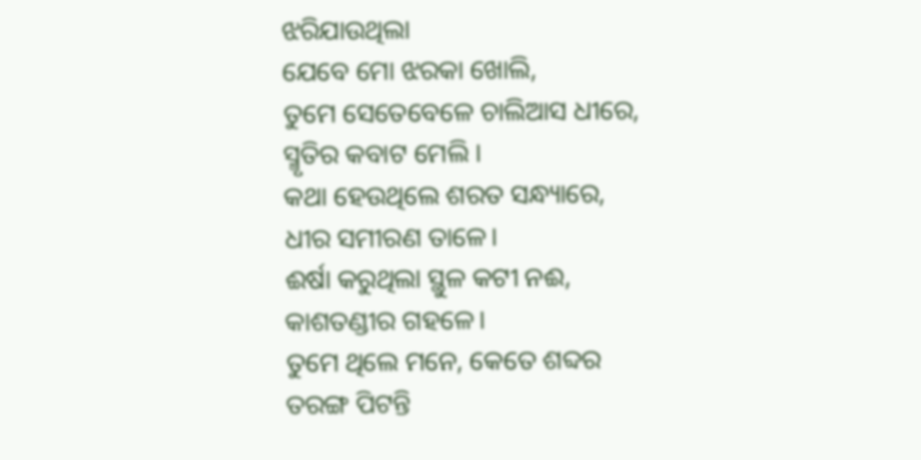ଝରିଯାଉଥିଲା
ଯେବେ ମୋ ଝରକା ଖୋଲି,
ତୁମେ ସେତେବେଳେ ଚାଲିଆସ ଧୀରେ,
ସ୍ମୃତିର କବାଟ ମେଲି ।
କଥା ହେଉଥିଲେ ଶରତ ସନ୍ଧ୍ୟାରେ,
ଧୀର ସମୀରଣ ତାଳେ।
ଈର୍ଷା କରୁଥିଲା ସ୍ଥୁଳ କଟୀ ନଈ,
କାଶତଣ୍ଡୀର ଗହଳେ।
ତୁମେ ଥିଲେ ମନେ, କେତେ ଶବ୍ଦର
ତରଙ୍ଗ ପିଟନ୍ତି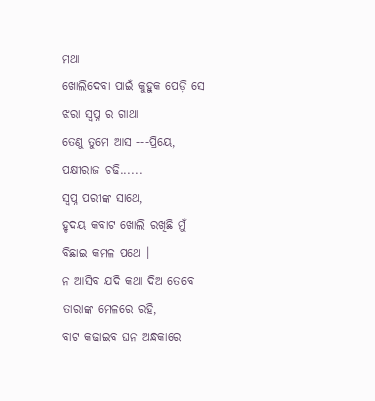ମଥା
ଖୋଲିଦେବା ପାଇଁ କୁହୁକ ପେଡ଼ି ସେ
ଝରା ସ୍ବପ୍ନ ର ଗାଥା
ତେଣୁ ତୁମେ ଆସ ---ପ୍ରିୟେ,
ପକ୍ଷୀରାଜ ଚଢି......
ସ୍ବପ୍ନ ପରୀଙ୍କ ସାଥେ,
ହୃଦୟ କବାଟ ଖୋଲି ରଖିଛି ମୁଁ
ବିଛାଇ କମଳ ପଥେ ।
ନ ଆସିବ ଯଦି କଥା ଦିଅ ତେବେ
ତାରାଙ୍କ ମେଳରେ ରହି,
ବାଟ କଢାଇବ ଘନ ଅନ୍ଧକାରେ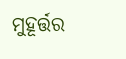ମୁହୂର୍ତ୍ତର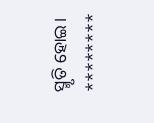ସ୍ମୃତି ହୋଇ।
********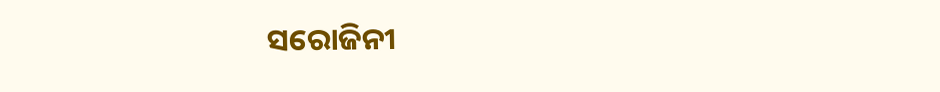ସରୋଜିନୀ